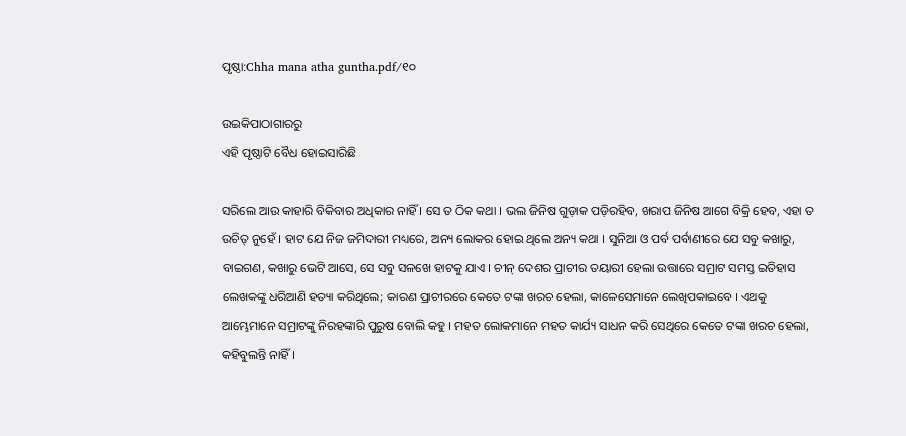ପୃଷ୍ଠା:Chha mana atha guntha.pdf/୧୦

ଉଇକିପାଠାଗାର‌ରୁ
ଏହି ପୃଷ୍ଠାଟି ବୈଧ ହୋଇସାରିଛି

ସରିଲେ ଆଉ କାହାରି ବିକିବାର ଅଧିକାର ନାହିଁ । ସେ ତ ଠିକ କଥା । ଭଲ ଜିନିଷ ଗୁଡ଼ାକ ପଡ଼ିରହିବ, ଖରାପ ଜିନିଷ ଆଗେ ବିକ୍ରି ହେବ, ଏହା ତ ଉଚିତ୍ ନୁହେଁ । ହାଟ ଯେ ନିଜ ଜମିଦାରୀ ମଧ୍ୟରେ, ଅନ୍ୟ ଲୋକର ହୋଇ ଥିଲେ ଅନ୍ୟ କଥା । ସୁନିଆ ଓ ପର୍ବ ପର୍ବାଣୀରେ ଯେ ସବୁ କଖାରୁ, ବାଇଗଣ, କଖାରୁ ଭେଟି ଆସେ, ସେ ସବୁ ସଳଖେ ହାଟକୁ ଯାଏ । ଚୀନ୍ ଦେଶର ପ୍ରାଚୀର ତୟାରୀ ହେଲା ଉତ୍ତାରେ ସମ୍ରାଟ ସମସ୍ତ ଇତିହାସ ଲେଖକଙ୍କୁ ଧରିଆଣି ହତ୍ୟା କରିଥିଲେ; କାରଣ ପ୍ରାଚୀରରେ କେତେ ଟଙ୍କା ଖରଚ ହେଲା, କାଳେସେମାନେ ଲେଖିପକାଇବେ । ଏଥକୁ ଆମ୍ଭେମାନେ ସମ୍ରାଟଙ୍କୁ ନିରହଙ୍କାରି ପୁରୁଷ ବୋଲି କହୁ । ମହତ ଲୋକମାନେ ମହତ କାର୍ଯ୍ୟ ସାଧନ କରି ସେଥିରେ କେତେ ଟଙ୍କା ଖରଚ ହେଲା, କହିବୁଲନ୍ତି ନାହିଁ ।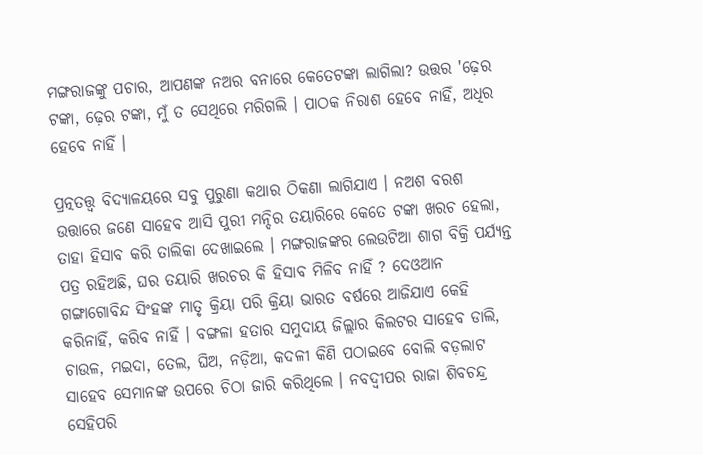ମଙ୍ଗରାଜଙ୍କୁ ପଚାର, ଆପଣଙ୍କ ନଅର ବନାରେ କେତେଟଙ୍କା ଲାଗିଲା? ଉତ୍ତର 'ଢ଼େର ଟଙ୍କା, ଢ଼େର ଟଙ୍କା, ମୁଁ ତ ସେଥିରେ ମରିଗଲି । ପାଠକ ନିରାଶ ହେବେ ନାହିଁ, ଅଧିର ହେବେ ନାହିଁ ।

ପ୍ରତ୍ନତତ୍ତ୍ୱ ବିଦ୍ୟାଳୟରେ ସବୁ ପୁରୁଣା କଥାର ଠିକଣା ଲାଗିଯାଏ । ନଅଶ ବରଶ ଉତ୍ତାରେ ଜଣେ ସାହେବ ଆସି ପୁରୀ ମନ୍ଦିର ତୟାରିରେ କେତେ ଟଙ୍କା ଖରଚ ହେଲା, ତାହା ହିସାବ କରି ତାଲିକା ଦେଖାଇଲେ । ମଙ୍ଗରାଜଙ୍କର ଲେଉଟିଆ ଶାଗ ବିକ୍ରି ପର୍ଯ୍ୟନ୍ତ ପତ୍ର ରହିଅଛି, ଘର ତୟାରି ଖରଚର କି ହିସାବ ମିଳିବ ନାହିଁ ? ଦେଓଆନ ଗଙ୍ଗାଗୋବିନ୍ଦ ସିଂହଙ୍କ ମାତୃ କ୍ରିୟା ପରି କ୍ରିୟା ଭାରତ ବର୍ଷରେ ଆଜିଯାଏ କେହି କରିନାହିଁ, କରିବ ନାହିଁ । ବଙ୍ଗଳା ହତାର ସମୁଦାୟ ଜିଲ୍ଲାର କିଲଟର ସାହେବ ଡାଲି, ଚାଉଳ, ମଇଦା, ତେଲ, ଘିଅ, ନଡ଼ିଆ, କଦଳୀ କିଣି ପଠାଇବେ ବୋଲି ବଡ଼ଲାଟ ସାହେବ ସେମାନଙ୍କ ଉପରେ ଚିଠା ଜାରି କରିଥିଲେ । ନବଦ୍ୱୀପର ରାଜା ଶିବଚନ୍ଦ୍ର ସେହିପରି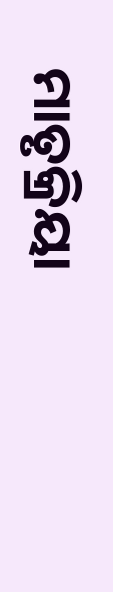ମାତୃକ୍ରିୟା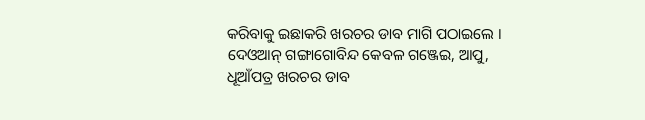କରିବାକୁ ଇଛାକରି ଖରଚର ଡାବ ମାଗି ପଠାଇଲେ । ଦେଓଆନ୍ ଗଙ୍ଗାଗୋବିନ୍ଦ କେବଳ ଗଞ୍ଜେଇ, ଆପୁ, ଧୂଆଁପତ୍ର ଖରଚର ଡାବ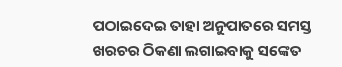ପଠାଇଦେଇ ତାହା ଅନୁପାତରେ ସମସ୍ତ ଖରଚର ଠିକଣା ଲଗାଇବାକୁ ସଙ୍କେତ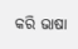କରି ଭାଷା